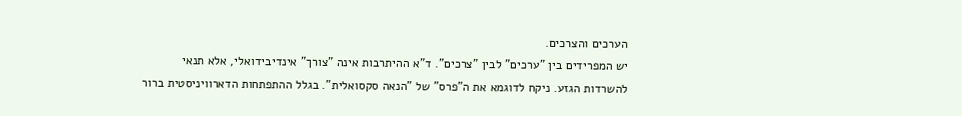הערכים והצרכים.
יש המפרידים בין "ערכים" לבין "צרכים". ד"א ההיתרבות אינה "צורך" אינדיבידואלי, אלא תנאי להשרדות הגזע. ניקח לדוגמא את ה"פרס" של "הנאה סקסואלית". בגלל ההתפתחות הדארוויניסטית ברור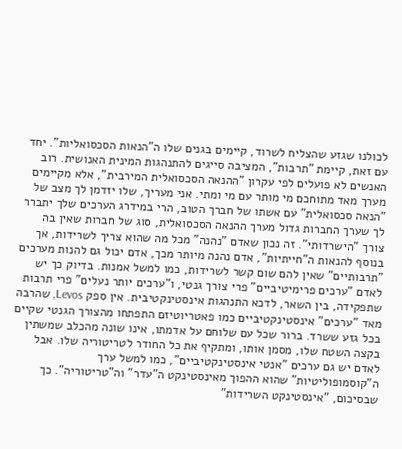לכולנו שגזע שהצליח לשרוד, קיימים בגנים שלו ה"הנאות הסכסואליות". יחד עם זאת, קיימת "תרבות", המציבה סייגים להתנהגות המינית האנושית. רוב האנשים לא פועלים לפי עקרון "ההנאה הסכסואלית המירבית", אלא מקיימים מערך מאד מתוחכם מי מותר עם מי ומתי. אני מעריך, שלו יזדמן לך מצב של "הנאה סכסואלית" עם אשתו של חברך הטוב, הרי במידרג הערכים שלך יתברר לך שערך החברות גדול מערך ההנאה הסכסואלית, סוג של חברות שאין בה צורך "הישרדותי". זה נכון שאדם "נהנה" מכל מה שהוא צריך לשרידות, אך בנוסף להנאות ה"חייתיות", אדם נהנה מיותר מכך, אדם יכול גם להנות מערכים "תרבותיים" שאין להם שום קשר לשרידות, כמו למשל אמנות. בדיוק כך יש לאדם "ערכים פרימיטיביים" פרי צורך גנטי, ו"ערכים יותר נעלים" פרי תרבות שתפקידה, בין השאר, לדכא התנהגות אינסטינקטיבית. אין ספק Levos, שהרבה מאד "ערכים" אינסטינקטיביים כמו פאטריוטיזם התפתחו מהצורך הגנטי שקיים בכל גזע ששרד. ברור שכל עם שלוחם על אדמתו, אינו שונה מהכלב שמשתין בקצה השטח שלו, מסמן אותו, ומתקיף את כל החודר לטריטוריה שלו. אבל לאדם יש גם ערכים "אנטי אינסטינקטיביים", כמו למשל ערך ה"קוסמופוליטיות" שהוא ההפוך מאינסטינקט ה"עדר" וה"טריטוריה". כך שבסיכום, "אינסטינקט השרידות"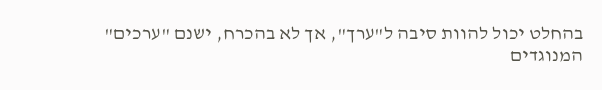בהחלט יכול להוות סיבה ל"ערך", אך לא בהכרח, ישנם "ערכים" המנוגדים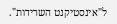ל"אינסטיקנט השרידות".